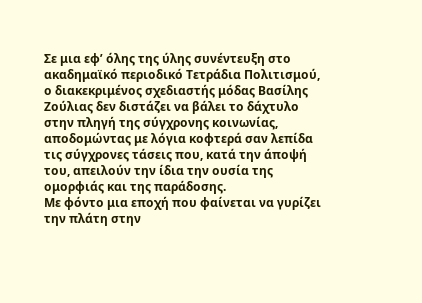Σε μια εφ’ όλης της ύλης συνέντευξη στο ακαδημαϊκό περιοδικό Τετράδια Πολιτισμού, ο διακεκριμένος σχεδιαστής μόδας Βασίλης Ζούλιας δεν διστάζει να βάλει το δάχτυλο στην πληγή της σύγχρονης κοινωνίας, αποδομώντας με λόγια κοφτερά σαν λεπίδα τις σύγχρονες τάσεις που, κατά την άποψή του, απειλούν την ίδια την ουσία της ομορφιάς και της παράδοσης.
Με φόντο μια εποχή που φαίνεται να γυρίζει την πλάτη στην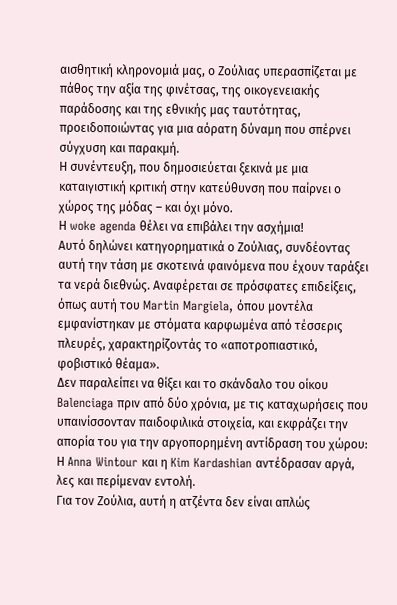αισθητική κληρονομιά μας, ο Ζούλιας υπερασπίζεται με πάθος την αξία της φινέτσας, της οικογενειακής παράδοσης και της εθνικής μας ταυτότητας, προειδοποιώντας για μια αόρατη δύναμη που σπέρνει σύγχυση και παρακμή.
Η συνέντευξη, που δημοσιεύεται ξεκινά με μια καταιγιστική κριτική στην κατεύθυνση που παίρνει ο χώρος της μόδας – και όχι μόνο.
Η woke agenda θέλει να επιβάλει την ασχήμια!
Αυτό δηλώνει κατηγορηματικά ο Ζούλιας, συνδέοντας αυτή την τάση με σκοτεινά φαινόμενα που έχουν ταράξει τα νερά διεθνώς. Αναφέρεται σε πρόσφατες επιδείξεις, όπως αυτή του Martin Margiela, όπου μοντέλα εμφανίστηκαν με στόματα καρφωμένα από τέσσερις πλευρές, χαρακτηρίζοντάς το «αποτροπιαστικό, φοβιστικό θέαμα».
Δεν παραλείπει να θίξει και το σκάνδαλο του οίκου Balenciaga πριν από δύο χρόνια, με τις καταχωρήσεις που υπαινίσσονταν παιδοφιλικά στοιχεία, και εκφράζει την απορία του για την αργοπορημένη αντίδραση του χώρου:
Η Anna Wintour και η Kim Kardashian αντέδρασαν αργά, λες και περίμεναν εντολή.
Για τον Ζούλια, αυτή η ατζέντα δεν είναι απλώς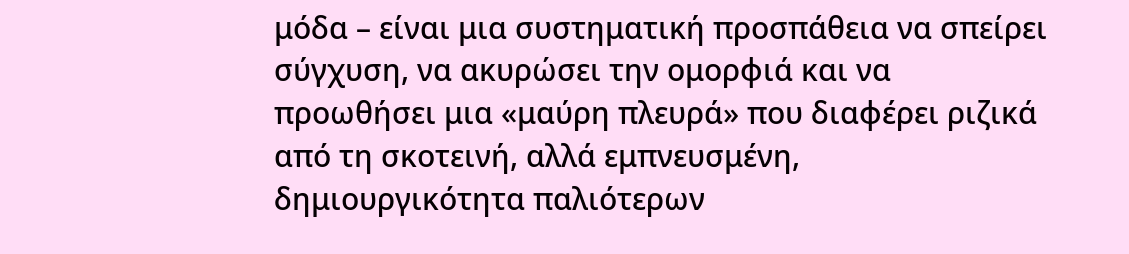μόδα – είναι μια συστηματική προσπάθεια να σπείρει σύγχυση, να ακυρώσει την ομορφιά και να προωθήσει μια «μαύρη πλευρά» που διαφέρει ριζικά από τη σκοτεινή, αλλά εμπνευσμένη, δημιουργικότητα παλιότερων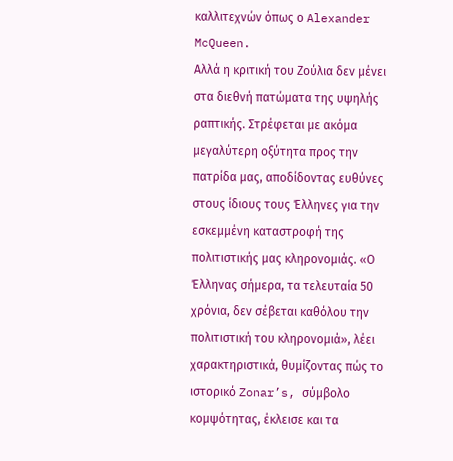καλλιτεχνών όπως ο Alexander McQueen.
Αλλά η κριτική του Ζούλια δεν μένει στα διεθνή πατώματα της υψηλής ραπτικής. Στρέφεται με ακόμα μεγαλύτερη οξύτητα προς την πατρίδα μας, αποδίδοντας ευθύνες στους ίδιους τους Έλληνες για την εσκεμμένη καταστροφή της πολιτιστικής μας κληρονομιάς. «Ο Έλληνας σήμερα, τα τελευταία 50 χρόνια, δεν σέβεται καθόλου την πολιτιστική του κληρονομιά», λέει χαρακτηριστικά, θυμίζοντας πώς το ιστορικό Zonar’s, σύμβολο κομψότητας, έκλεισε και τα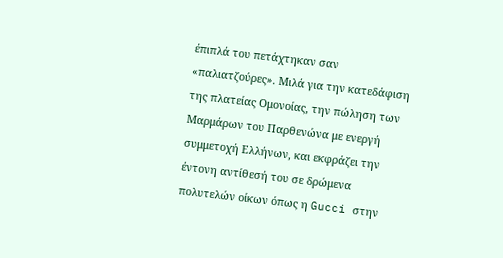έπιπλά του πετάχτηκαν σαν «παλιατζούρες». Μιλά για την κατεδάφιση της πλατείας Ομονοίας, την πώληση των Μαρμάρων του Παρθενώνα με ενεργή συμμετοχή Ελλήνων, και εκφράζει την έντονη αντίθεσή του σε δρώμενα πολυτελών οίκων όπως η Gucci στην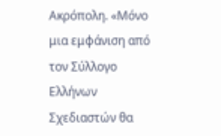Ακρόπολη. «Μόνο μια εμφάνιση από τον Σύλλογο Ελλήνων Σχεδιαστών θα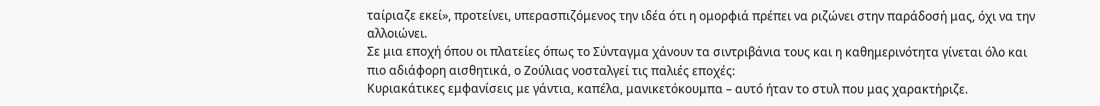ταίριαζε εκεί», προτείνει, υπερασπιζόμενος την ιδέα ότι η ομορφιά πρέπει να ριζώνει στην παράδοσή μας, όχι να την αλλοιώνει.
Σε μια εποχή όπου οι πλατείες όπως το Σύνταγμα χάνουν τα σιντριβάνια τους και η καθημερινότητα γίνεται όλο και πιο αδιάφορη αισθητικά, ο Ζούλιας νοσταλγεί τις παλιές εποχές:
Κυριακάτικες εμφανίσεις με γάντια, καπέλα, μανικετόκουμπα – αυτό ήταν το στυλ που μας χαρακτήριζε.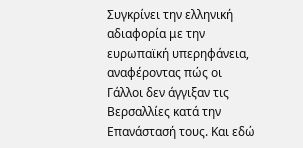Συγκρίνει την ελληνική αδιαφορία με την ευρωπαϊκή υπερηφάνεια, αναφέροντας πώς οι Γάλλοι δεν άγγιξαν τις Βερσαλλίες κατά την Επανάστασή τους. Και εδώ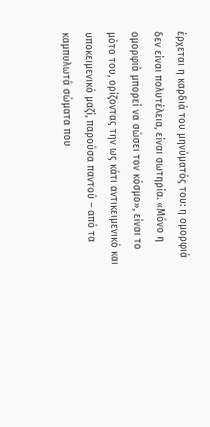έρχεται η καρδιά του μηνύματός του: η ομορφιά δεν είναι πολυτέλεια, είναι σωτηρία. «Μόνο η ομορφιά μπορεί να σώσει τον κόσμο», είναι το μότο του, ορίζοντας την ως κάτι αντικειμενικό και υποκειμενικό μαζί, παρούσα παντού – από τα καμπυλωτά σώματα που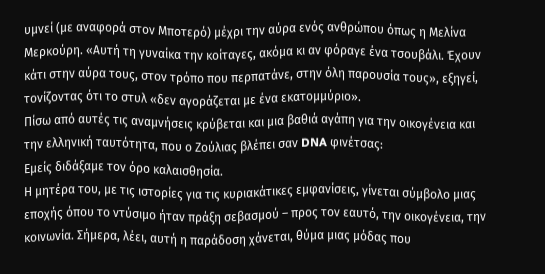υμνεί (με αναφορά στον Μποτερό) μέχρι την αύρα ενός ανθρώπου όπως η Μελίνα Μερκούρη. «Αυτή τη γυναίκα την κοίταγες, ακόμα κι αν φόραγε ένα τσουβάλι. Έχουν κάτι στην αύρα τους, στον τρόπο που περπατάνε, στην όλη παρουσία τους», εξηγεί, τονίζοντας ότι το στυλ «δεν αγοράζεται με ένα εκατομμύριο».
Πίσω από αυτές τις αναμνήσεις κρύβεται και μια βαθιά αγάπη για την οικογένεια και την ελληνική ταυτότητα, που ο Ζούλιας βλέπει σαν DNA φινέτσας:
Εμείς διδάξαμε τον όρο καλαισθησία.
Η μητέρα του, με τις ιστορίες για τις κυριακάτικες εμφανίσεις, γίνεται σύμβολο μιας εποχής όπου το ντύσιμο ήταν πράξη σεβασμού – προς τον εαυτό, την οικογένεια, την κοινωνία. Σήμερα, λέει, αυτή η παράδοση χάνεται, θύμα μιας μόδας που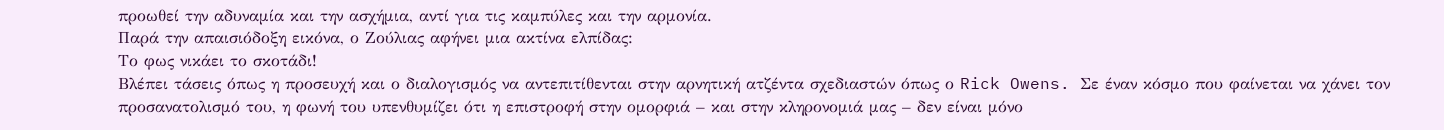προωθεί την αδυναμία και την ασχήμια, αντί για τις καμπύλες και την αρμονία.
Παρά την απαισιόδοξη εικόνα, ο Ζούλιας αφήνει μια ακτίνα ελπίδας:
Το φως νικάει το σκοτάδι!
Βλέπει τάσεις όπως η προσευχή και ο διαλογισμός να αντεπιτίθενται στην αρνητική ατζέντα σχεδιαστών όπως ο Rick Owens. Σε έναν κόσμο που φαίνεται να χάνει τον προσανατολισμό του, η φωνή του υπενθυμίζει ότι η επιστροφή στην ομορφιά – και στην κληρονομιά μας – δεν είναι μόνο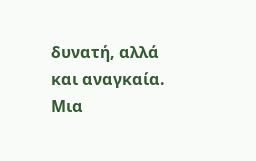δυνατή, αλλά και αναγκαία. Μια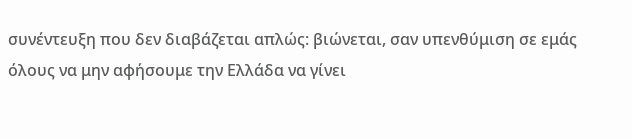συνέντευξη που δεν διαβάζεται απλώς: βιώνεται, σαν υπενθύμιση σε εμάς όλους να μην αφήσουμε την Ελλάδα να γίνει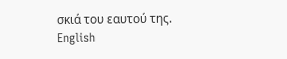σκιά του εαυτού της.
English